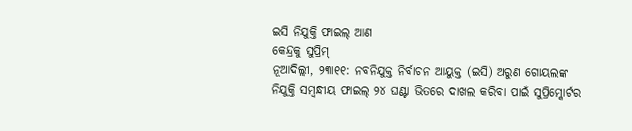ଇସି ନିଯୁକ୍ତି ଫାଇଲ୍ ଆଣ
କେନ୍ଦ୍ରକୁ ସୁପ୍ରିମ୍
ନୂଆଦିଲ୍ଲୀ, ୨୩ା୧୧: ନବନିଯୁକ୍ତ ନିର୍ବାଚନ ଆୟୁକ୍ତ (ଇସି) ଅରୁଣ ଗୋୟଲଙ୍କ ନିଯୁକ୍ତି ସମ୍ବନ୍ଧୀୟ ଫାଇଲ୍ ୨୪ ଘଣ୍ଟା ଭିତରେ ଦାଖଲ କରିବା ପାଇଁ ସୁପ୍ରିମ୍କୋର୍ଟର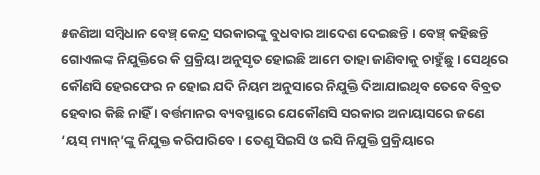୫ଜଣିଆ ସମ୍ବିଧାନ ବେଞ୍ଚ୍ କେନ୍ଦ୍ର ସରକାରଙ୍କୁ ବୁଧବାର ଆଦେଶ ଦେଇଛନ୍ତି । ବେଞ୍ଚ୍ କହିଛନ୍ତି ଗୋଏଲଙ୍କ ନିଯୁକ୍ତିରେ କି ପ୍ରକ୍ରିୟା ଅନୁସୃତ ହୋଇଛି ଆମେ ତାହା ଜାଣିବାକୁ ଚାହୁଁଛୁ । ସେଥିରେ କୌଣସି ହେରଫେର ନ ହୋଇ ଯଦି ନିୟମ ଅନୁସାରେ ନିଯୁକ୍ତି ଦିଆଯାଇଥିବ ତେବେ ବିବ୍ରତ ହେବାର କିଛି ନାହିଁ । ବର୍ତ୍ତମାନର ବ୍ୟବସ୍ଥାରେ ଯେକୌଣସି ସରକାର ଅନାୟାସରେ ଜଣେ ‘ୟସ୍ ମ୍ୟାନ୍’ଙ୍କୁ ନିଯୁକ୍ତ କରିପାରିବେ । ତେଣୁ ସିଇସି ଓ ଇସି ନିଯୁକ୍ତି ପ୍ରକ୍ରିୟାରେ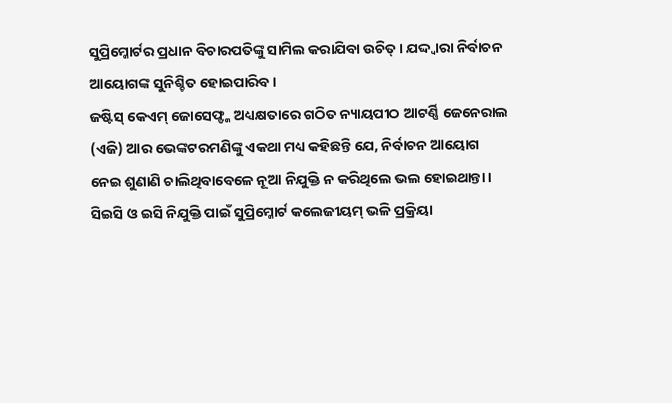ସୁପ୍ରିମ୍କୋର୍ଟର ପ୍ରଧାନ ବିଚାରପତିଙ୍କୁ ସାମିଲ କରାଯିବା ଉଚିତ୍ । ଯଦ୍ଦ୍ୱାରା ନିର୍ବାଚନ ଆୟୋଗଙ୍କ ସୁନିଶ୍ଚିତ ହୋଇପାରିବ ।
ଜଷ୍ଟିସ୍ କେଏମ୍ ଜୋସେଫ୍ଙ୍କ ଅଧ୍ୟକ୍ଷତାରେ ଗଠିତ ନ୍ୟାୟପୀଠ ଆଟର୍ଣ୍ଣି ଜେନେରାଲ (ଏଜି) ଆର ଭେଙ୍କଟରମଣିଙ୍କୁ ଏକଥା ମଧ୍ୟ କହିଛନ୍ତି ଯେ, ନିର୍ବାଚନ ଆୟୋଗ ନେଇ ଶୁଣାଣି ଚାଲିଥିବାବେଳେ ନୂଆ ନିଯୁକ୍ତି ନ କରିଥିଲେ ଭଲ ହୋଇଥାନ୍ତା । ସିଇସି ଓ ଇସି ନିଯୁକ୍ତି ପାଇଁ ସୁପ୍ରିମ୍କୋର୍ଟ କଲେଜୀୟମ୍ ଭଳି ପ୍ରକ୍ରିୟା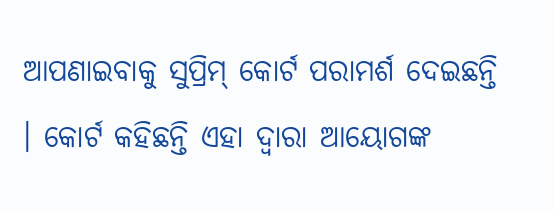ଆପଣାଇବାକୁ ସୁପ୍ରିମ୍ କୋର୍ଟ ପରାମର୍ଶ ଦେଇଛନ୍ତି । କୋର୍ଟ କହିଛନ୍ତି ଏହା ଦ୍ୱାରା ଆୟୋଗଙ୍କ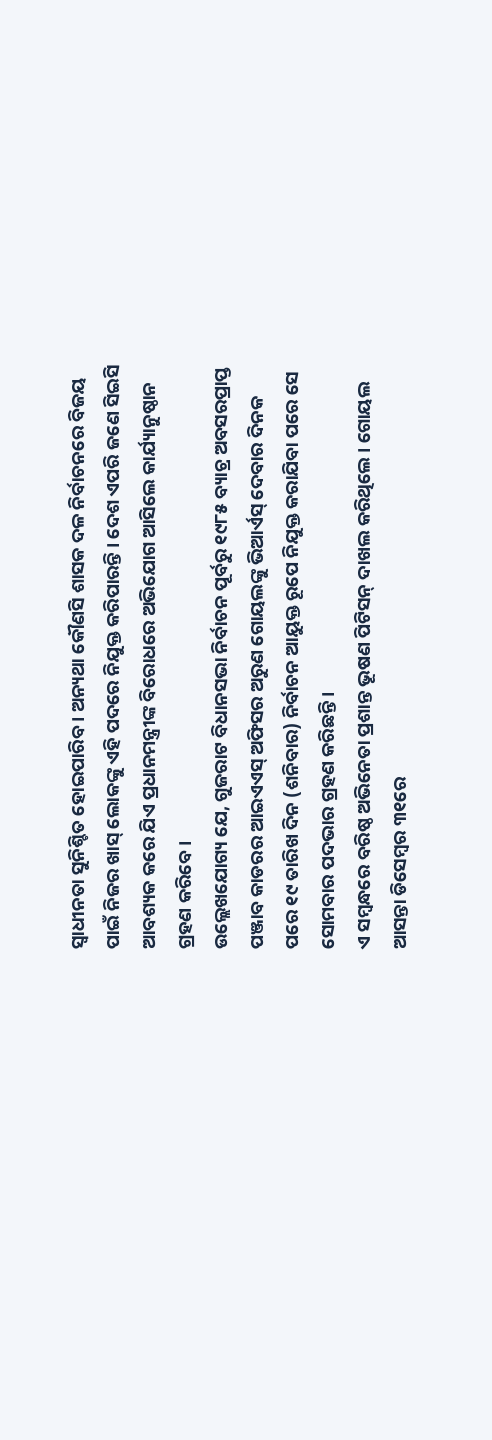ସ୍ୱାଧୀନତା ସୁନିଶ୍ଚିତ ହୋଇପାରିବ । ଅନ୍ୟଥା କୌଣସି ଶାସକ ଦଳ ନିର୍ବାଚନରେ ବିଜୟ ପାଇଁ ନିଜର ଖାସ୍ ଲୋକଙ୍କୁ ଏହି ପଦରେ ନିଯୁକ୍ତ କରିପାରନ୍ତି । ଦେଶ ଏପରି ଜଣେ ସିଇସି ଆବଶ୍ୟକ କରେ ଯିଏ ପ୍ରଧାନମନ୍ତ୍ରୀଙ୍କ ବିରୋଧରେ ଅଭିଯୋଗ ଆସିଲେ କାର୍ଯ୍ୟାନୁଷ୍ଠାନ ଗ୍ରହଣ କରିବେ ।
ଉଲ୍ଲେଖଯୋଗ୍ୟ ଯେ, ଗୁଜରାଟ ବିଧାନସଭା ନିର୍ବାଚନ ପୂର୍ବରୁ ୧୯୮୫ ବ୍ୟାଚ୍ର ଅବସରପ୍ରାପ୍ତ ପଞ୍ଜାବ କାଡରର ଆଇଏଏସ୍ ଅଫିସର ଅରୁଣ ଗୋୟଲଙ୍କୁ ଭିଆର୍ଏସ୍ ଦେବାର ଦିନକ ପରେ ୧୯ ତାରିଖ ଦିନ (ଶନିବାର) ନିର୍ବାଚନ ଆୟୁକ୍ତ ରୂପେ ନିଯୁକ୍ତ କରାଯିବା ପରେ ସେ ସୋମବାର ପଦଭାର ଗ୍ରହଣ କରିଛନ୍ତି ।
ଏ ସମ୍ବନ୍ଧରେ ବରିଷ୍ଠ ଅଭିନେତା ପ୍ରଶାନ୍ତ ଭୂଷଣ ପିଟିସନ୍ ଦାଖଲ କରିଥିଲେ । ଗୋୟଲ ଆସନ୍ତା ଡିସେମ୍ବର ୩୧ରେ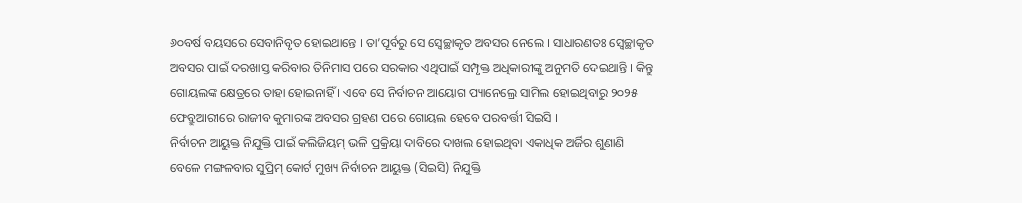୬୦ବର୍ଷ ବୟସରେ ସେବାନିବୃତ ହୋଇଥାନ୍ତେ । ତା’ପୂର୍ବରୁ ସେ ସ୍ୱେଚ୍ଛାକୃତ ଅବସର ନେଲେ । ସାଧାରଣତଃ ସ୍ୱେଚ୍ଛାକୃତ ଅବସର ପାଇଁ ଦରଖାସ୍ତ କରିବାର ତିନିମାସ ପରେ ସରକାର ଏଥିପାଇଁ ସମ୍ପୃକ୍ତ ଅଧିକାରୀଙ୍କୁ ଅନୁମତି ଦେଇଥାନ୍ତି । କିନ୍ତୁ ଗୋୟଲଙ୍କ କ୍ଷେତ୍ରରେ ତାହା ହୋଇନାହିଁ । ଏବେ ସେ ନିର୍ବାଚନ ଆୟୋଗ ପ୍ୟାନେଲ୍ରେ ସାମିଲ ହୋଇଥିବାରୁ ୨୦୨୫ ଫେବ୍ରୁଆରୀରେ ରାଜୀବ କୁମାରଙ୍କ ଅବସର ଗ୍ରହଣ ପରେ ଗୋୟଲ ହେବେ ପରବର୍ତ୍ତୀ ସିଇସି ।
ନିର୍ବାଚନ ଆୟୁକ୍ତ ନିଯୁକ୍ତି ପାଇଁ କଲିଜିୟମ୍ ଭଳି ପ୍ରକ୍ରିୟା ଦାବିରେ ଦାଖଲ ହୋଇଥିବା ଏକାଧିକ ଅର୍ଜିର ଶୁଣାଣି ବେଳେ ମଙ୍ଗଳବାର ସୁପ୍ରିମ୍ କୋର୍ଟ ମୁଖ୍ୟ ନିର୍ବାଚନ ଆୟୁକ୍ତ (ସିଇସି) ନିଯୁକ୍ତି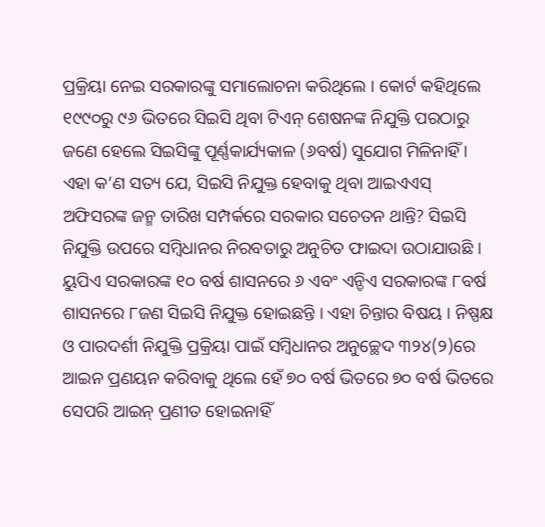ପ୍ରକ୍ରିୟା ନେଇ ସରକାରଙ୍କୁ ସମାଲୋଚନା କରିଥିଲେ । କୋର୍ଟ କହିଥିଲେ ୧୯୯୦ରୁ ୯୬ ଭିତରେ ସିଇସି ଥିବା ଟିଏନ୍ ଶେଷନଙ୍କ ନିଯୁକ୍ତି ପରଠାରୁ ଜଣେ ହେଲେ ସିଇସିଙ୍କୁ ପୂର୍ଣ୍ଣକାର୍ଯ୍ୟକାଳ (୬ବର୍ଷ) ସୁଯୋଗ ମିଳିନାହିଁ । ଏହା କ’ଣ ସତ୍ୟ ଯେ, ସିଇସି ନିଯୁକ୍ତ ହେବାକୁ ଥିବା ଆଇଏଏସ୍ ଅଫିସରଙ୍କ ଜନ୍ମ ତାରିଖ ସମ୍ପର୍କରେ ସରକାର ସଚେତନ ଥାନ୍ତି? ସିଇସି ନିଯୁକ୍ତି ଉପରେ ସମ୍ବିଧାନର ନିରବତାରୁ ଅନୁଚିତ ଫାଇଦା ଉଠାଯାଉଛି । ୟୁପିଏ ସରକାରଙ୍କ ୧୦ ବର୍ଷ ଶାସନରେ ୬ ଏବଂ ଏନ୍ଡିଏ ସରକାରଙ୍କ ୮ବର୍ଷ ଶାସନରେ ୮ଜଣ ସିଇସି ନିଯୁକ୍ତ ହୋଇଛନ୍ତି । ଏହା ଚିନ୍ତାର ବିଷୟ । ନିଷ୍ପକ୍ଷ ଓ ପାରଦର୍ଶୀ ନିଯୁକ୍ତି ପ୍ରକ୍ରିୟା ପାଇଁ ସମ୍ବିଧାନର ଅନୁଚ୍ଛେଦ ୩୨୪(୨)ରେ ଆଇନ ପ୍ରଣୟନ କରିବାକୁ ଥିଲେ ହେଁ ୭୦ ବର୍ଷ ଭିତରେ ୭୦ ବର୍ଷ ଭିତରେ ସେପରି ଆଇନ୍ ପ୍ରଣୀତ ହୋଇନାହିଁ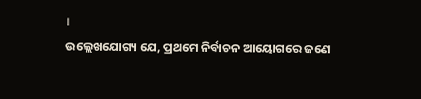।
ଉଲ୍ଲେଖଯୋଗ୍ୟ ଯେ, ପ୍ରଥମେ ନିର୍ବାଚନ ଆୟୋଗରେ ଜଣେ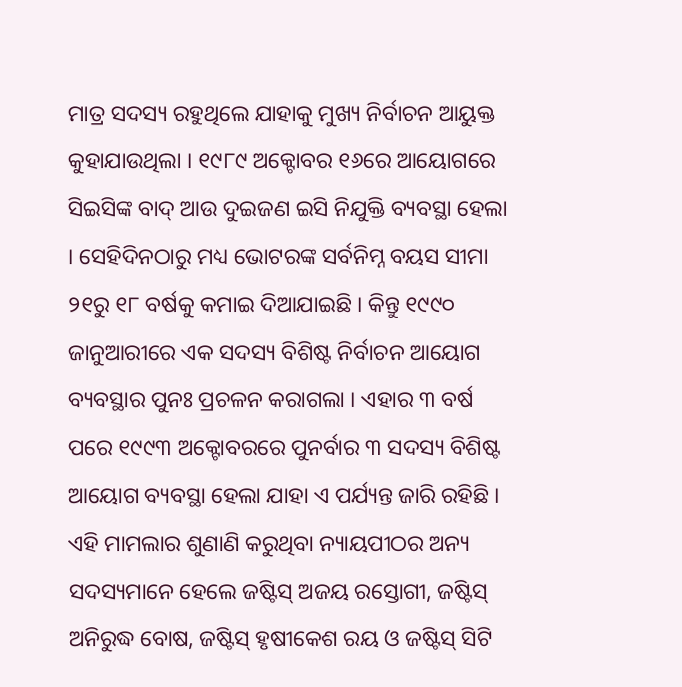ମାତ୍ର ସଦସ୍ୟ ରହୁଥିଲେ ଯାହାକୁ ମୁଖ୍ୟ ନିର୍ବାଚନ ଆୟୁକ୍ତ କୁହାଯାଉଥିଲା । ୧୯୮୯ ଅକ୍ଟୋବର ୧୬ରେ ଆୟୋଗରେ ସିଇସିଙ୍କ ବାଦ୍ ଆଉ ଦୁଇଜଣ ଇସି ନିଯୁକ୍ତି ବ୍ୟବସ୍ଥା ହେଲା । ସେହିଦିନଠାରୁ ମଧ୍ୟ ଭୋଟରଙ୍କ ସର୍ବନିମ୍ନ ବୟସ ସୀମା ୨୧ରୁ ୧୮ ବର୍ଷକୁ କମାଇ ଦିଆଯାଇଛି । କିନ୍ତୁ ୧୯୯୦ ଜାନୁଆରୀରେ ଏକ ସଦସ୍ୟ ବିଶିଷ୍ଟ ନିର୍ବାଚନ ଆୟୋଗ ବ୍ୟବସ୍ଥାର ପୁନଃ ପ୍ରଚଳନ କରାଗଲା । ଏହାର ୩ ବର୍ଷ ପରେ ୧୯୯୩ ଅକ୍ଟୋବରରେ ପୁନର୍ବାର ୩ ସଦସ୍ୟ ବିଶିଷ୍ଟ ଆୟୋଗ ବ୍ୟବସ୍ଥା ହେଲା ଯାହା ଏ ପର୍ଯ୍ୟନ୍ତ ଜାରି ରହିଛି ।
ଏହି ମାମଲାର ଶୁଣାଣି କରୁଥିବା ନ୍ୟାୟପୀଠର ଅନ୍ୟ ସଦସ୍ୟମାନେ ହେଲେ ଜଷ୍ଟିସ୍ ଅଜୟ ରସ୍ତୋଗୀ, ଜଷ୍ଟିସ୍ ଅନିରୁଦ୍ଧ ବୋଷ, ଜଷ୍ଟିସ୍ ହୃଷୀକେଶ ରୟ ଓ ଜଷ୍ଟିସ୍ ସିଟି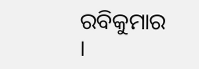ରବିକୁମାର ।